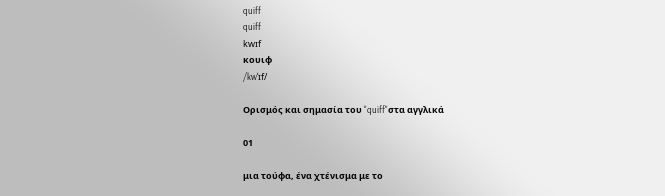quiff
quiff
kwɪf
κουιφ
/kwˈɪf/

Ορισμός και σημασία του "quiff"στα αγγλικά

01

μια τούφα, ένα χτένισμα με το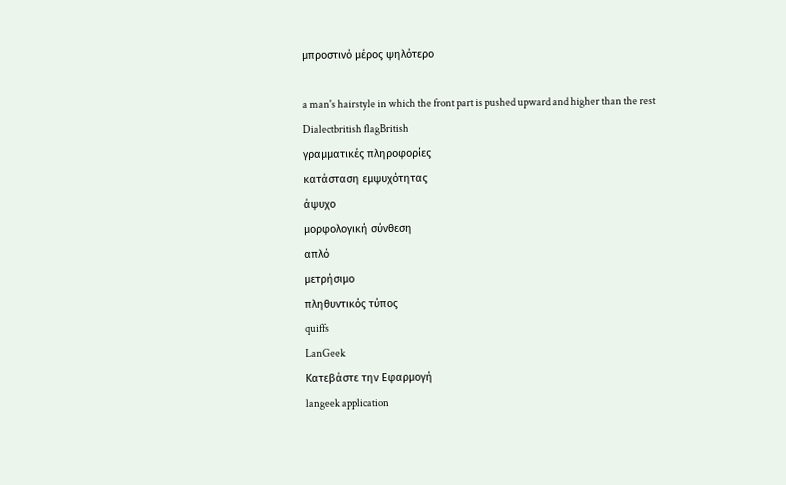μπροστινό μέρος ψηλότερο

a man's hairstyle in which the front part is pushed upward and higher than the rest
Dialectbritish flagBritish
γραμματικές πληροφορίες
κατάσταση εμψυχότητας
άψυχο
μορφολογική σύνθεση
απλό
μετρήσιμο
πληθυντικός τύπος
quiffs
LanGeek
Κατεβάστε την Εφαρμογή
langeek application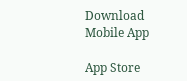Download Mobile App

App Store